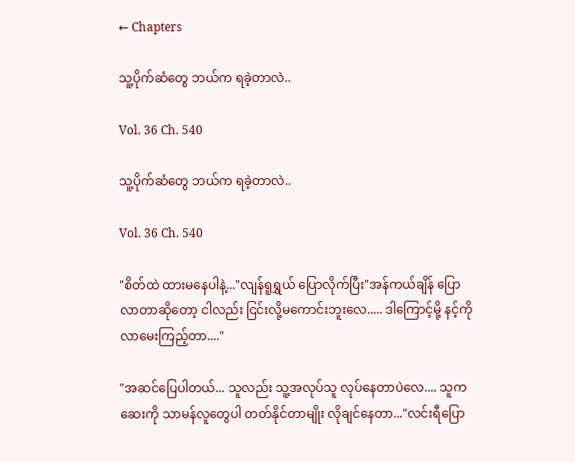← Chapters

သူ့ပိုက်ဆံတွေ ဘယ်က ရခဲ့တာလဲ..

Vol. 36 Ch. 540

သူ့ပိုက်ဆံတွေ ဘယ်က ရခဲ့တာလဲ..

Vol. 36 Ch. 540

"စိတ်ထဲ ထားမနေပါနဲ့..."လျန်ရူရွှယ် ပြောလိုက်ပြီး"အန်ကယ်ချိန် ပြောလာတာဆိုတော့ ငါလည်း ငြင်းလို့မကောင်းဘူးလေ..... ဒါကြောင့်မို့ နင့်ကို လာမေးကြည့်တာ...."

"အဆင်ပြေပါတယ်... သူလည်း သူ့အလုပ်သူ လုပ်နေတာပဲလေ.... သူက ဆေးကို သာမန်လူတွေပါ တတ်နိုင်တာမျိုး လိုချင်နေတာ..."လင်းရီပြော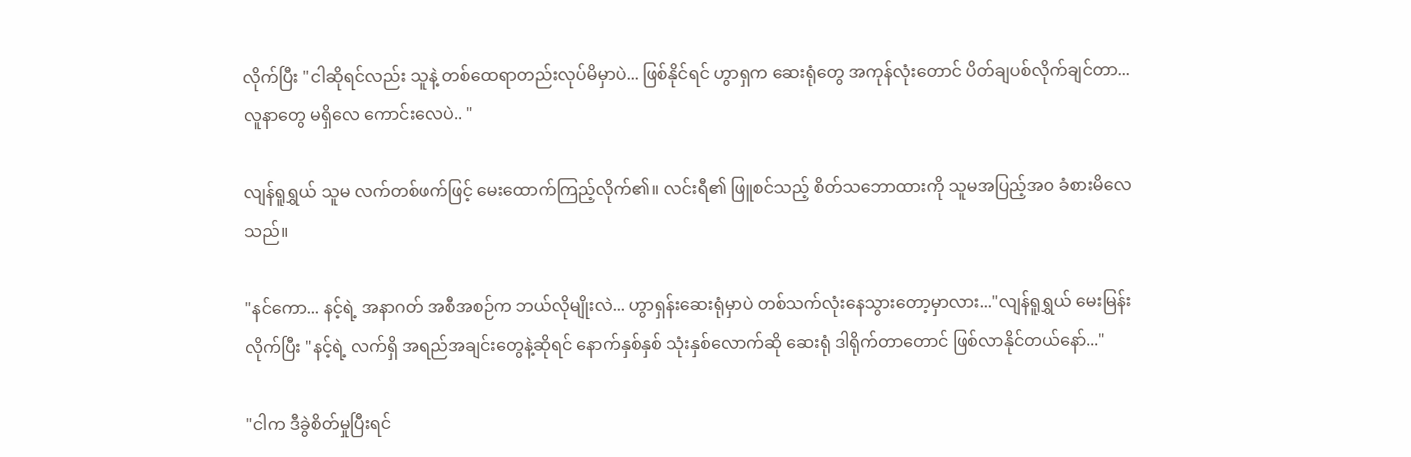လိုက်ပြီး "ငါဆိုရင်လည်း သူနဲ့ တစ်ထေရာတည်းလုပ်မိမှာပဲ... ဖြစ်နိုင်ရင် ဟွာရှက ဆေးရုံတွေ အကုန်လုံးတောင် ပိတ်ချပစ်လိုက်ချင်တာ... လူနာတွေ မရှိလေ ကောင်းလေပဲ.. "

လျန်ရူရွှယ် သူမ လက်တစ်ဖက်ဖြင့် မေးထောက်ကြည့်လိုက်၏။ လင်းရီ၏ ဖြူစင်သည့် စိတ်သဘောထားကို သူမအပြည့်အ၀ ခံစားမိလေသည်။

"နင်ကော... နင့်ရဲ့ အနာဂတ် အစီအစဉ်က ဘယ်လိုမျိုးလဲ... ဟွာရှန်းဆေးရုံမှာပဲ တစ်သက်လုံးနေသွားတော့မှာလား..."လျန်ရူရွှယ် မေးမြန်းလိုက်ပြီး "နင့်ရဲ့ လက်ရှိ အရည်အချင်းတွေနဲ့ဆိုရင် နောက်နှစ်နှစ် သုံးနှစ်လောက်ဆို ဆေးရုံ ဒါရိုက်တာတောင် ဖြစ်လာနိုင်တယ်နော်..."

"ငါက ဒီခွဲစိတ်မှုပြီးရင်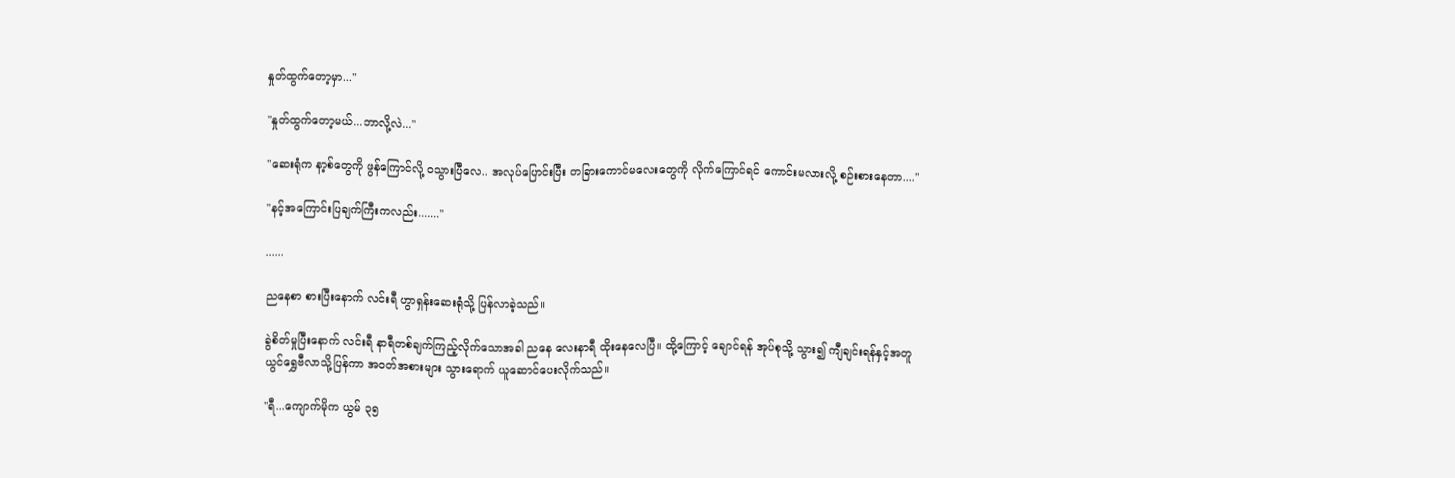နှုတ်ထွက်တော့မှာ..."

"နှုတ်ထွက်တော့မယ်...ဘာလို့လဲ..."

"ဆေးရုံက နာ့စ်တွေကို ဖွန်ကြောင်လို့ ၀သွားပြီလေ.. အလုပ်ပြောင်းပြီး တခြားကောင်မလေးတွေကို လိုက်ကြောင်ရင် ကောင်းမလားလို့ စဉ်းစားနေတာ...."

"နင့်အကြောင်းပြချက်ကြီးကလည်း......."

......

ညနေစာ စားပြီးနောက် လင်းရီ ဟွာရှန်းဆေးရုံသို့ ပြန်လာခဲ့သည်။

ခွဲစိတ်မှုပြီးနောက် လင်းရီ နာရီတစ်ချက်ကြည့်လိုက်သောအခါ ညနေ လေးနာရီ ထိုးနေလေပြီ။ ထို့ကြောင့် ချောင်ရန် အုပ်စုသို့ သွား၍ ကျီချင်းရန်နှင့်အတူ ယွင်ရွှေဗီလာသို့ပြန်ကာ အ၀တ်အစားများ သွားရောက် ယူဆောင်ပေးလိုက်သည်။

"ရီ...ကျောက်မိုက ယွမ် ၃၅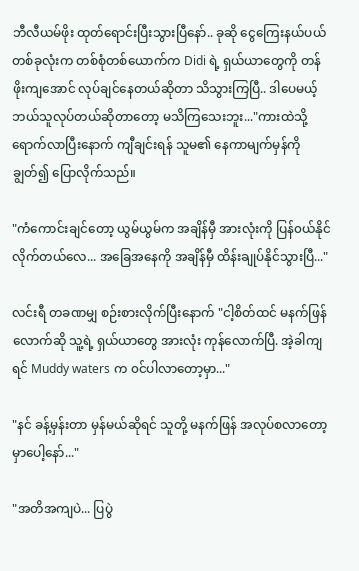ဘီလီယမ်ဖိုး ထုတ်ရောင်းပြီးသွားပြီနော်.. ခုဆို ငွေကြေးနယ်ပယ် တစ်ခုလုံးက တစ်စုံတစ်ယောက်က Didi ရဲ့ ရှယ်ယာတွေကို တန်ဖိုးကျအောင် လုပ်ချင်နေတယ်ဆိုတာ သိသွားကြပြီ.. ဒါပေမယ့် ဘယ်သူလုပ်တယ်ဆိုတာတော့ မသိကြသေးဘူး..."ကားထဲသို့ ရောက်လာပြီးနောက် ကျီချင်းရန် သူမ၏ နေကာမျက်မှန်ကို ချွတ်၍ ပြောလိုက်သည်။

"ကံကောင်းချင်တော့ ယွမ်ယွမ်က အချိန်မှီ အားလုံးကို ပြန်၀ယ်နိုင်လိုက်တယ်လေ... အခြေအနေကို အချိန်မှီ ထိန်းချုပ်နိုင်သွားပြီ..."

လင်းရီ တခဏမျှ စဉ်းစားလိုက်ပြီးနောက် "ငါ့စိတ်ထင် မနက်ဖြန်လောက်ဆို သူ့ရဲ့ ရှယ်ယာတွေ အားလုံး ကုန်လောက်ပြီ. အဲ့ခါကျရင် Muddy waters က ၀င်ပါလာတော့မှာ..."

"နင် ခန့်မှန်းတာ မှန်မယ်ဆိုရင် သူတို့ မနက်ဖြန် အလုပ်စလာတော့မှာပေါ့နော်..."

"အတိအကျပဲ... ပြပွဲ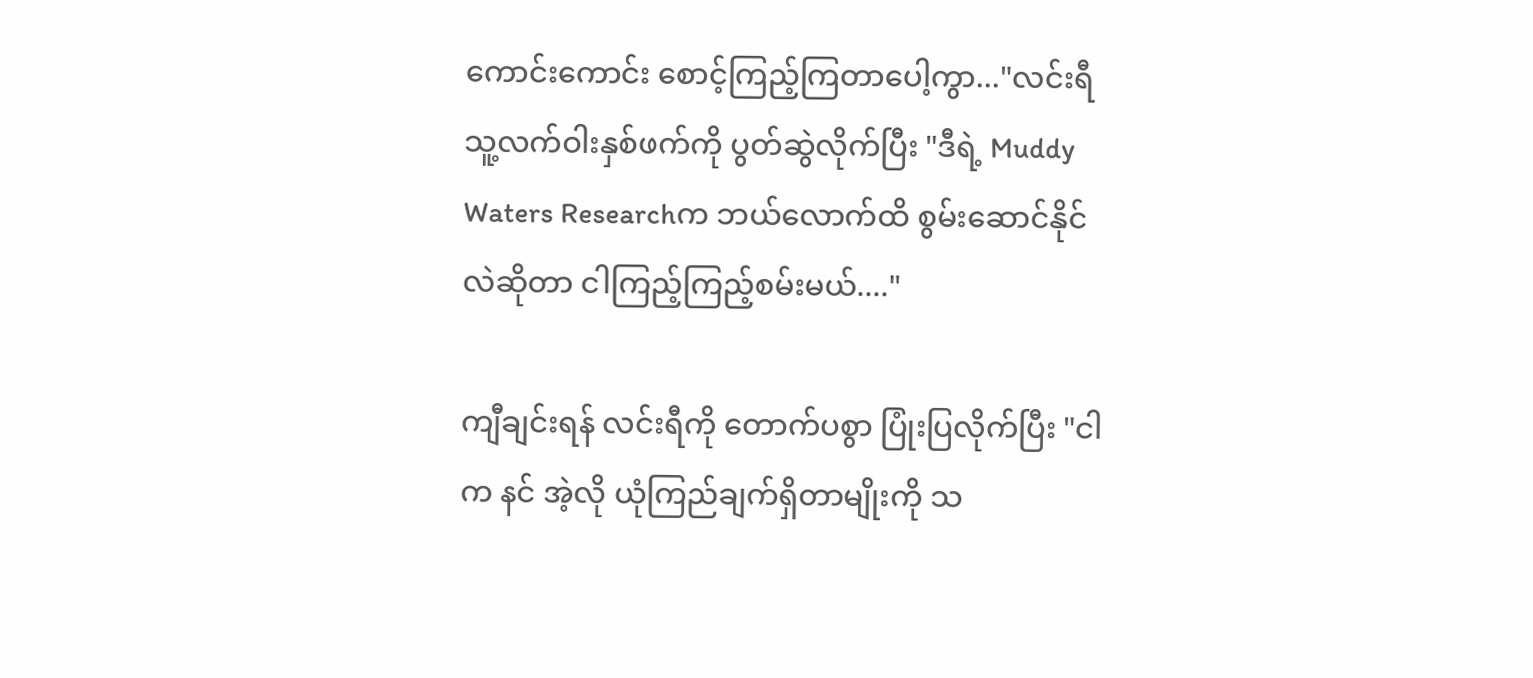ကောင်းကောင်း စောင့်ကြည့်ကြတာပေါ့ကွာ..."လင်းရီ သူ့လက်ဝါးနှစ်ဖက်ကို ပွတ်ဆွဲလိုက်ပြီး "ဒီရဲ့ Muddy Waters Researchက ဘယ်လောက်ထိ စွမ်းဆောင်နိုင်လဲဆိုတာ ငါကြည့်ကြည့်စမ်းမယ်...."

ကျီချင်းရန် လင်းရီကို တောက်ပစွာ ပြုံးပြလိုက်ပြီး "ငါက နင် အဲ့လို ယုံကြည်ချက်ရှိတာမျိုးကို သ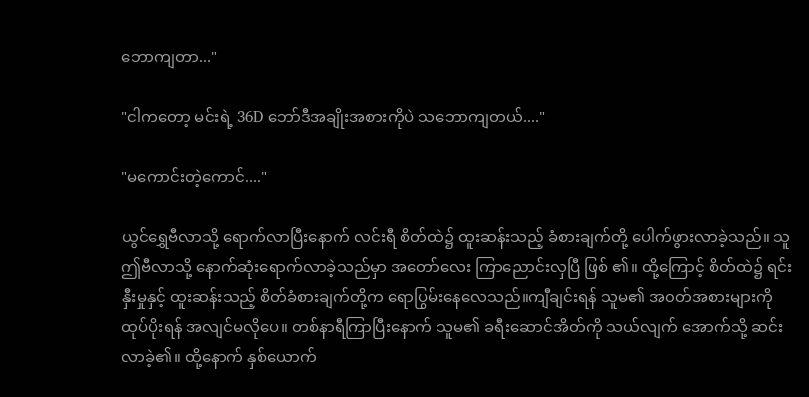ဘောကျတာ..."

"ငါကတော့ မင်းရဲ့ 36D ဘော်ဒီအချိုးအစားကိုပဲ သဘောကျတယ်...."

"မကောင်းတဲ့ကောင်...."

ယွင်ရွှေဗီလာသို့ ရောက်လာပြီးနောက် လင်းရီ စိတ်ထဲ၌ ထူးဆန်းသည့် ခံစားချက်တို့ ပေါက်ဖွားလာခဲ့သည်။ သူ ဤဗီလာသို့ နောက်ဆုံးရောက်လာခဲ့သည်မှာ အတော်လေး ကြာညောင်းလှပြီ ဖြစ် ၏။ ထို့ကြောင့် စိတ်ထဲ၌ ရင်းနှီးမှုနှင့် ထူးဆန်းသည့် စိတ်ခံစားချက်တို့က ရောပြွမ်းနေလေသည်။ကျီချင်းရန် သူမ၏ အ၀တ်အစားများကို ထုပ်ပိုးရန် အလျင်မလိုပေ။ တစ်နာရီကြာပြီးနောက် သူမ၏ ခရီးဆောင်အိတ်ကို သယ်လျက် အောက်သို့ ဆင်းလာခဲ့၏။ ထို့နောက် နှစ်ယောက်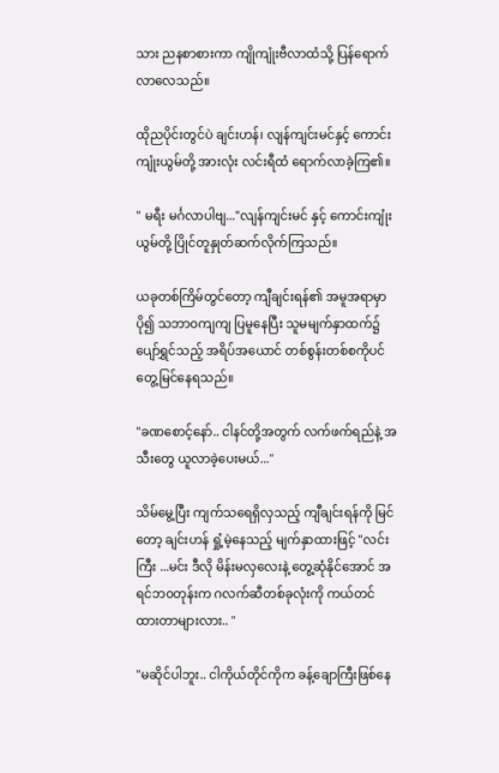သား ညနစာစားကာ ကျိုကျုံးဗီလာထံသို့ ပြန်ရောက်လာလေသည်။

ထိုညပိုင်းတွင်ပဲ ချင်းဟန်၊ လျန်ကျင်းမင်နှင့် ကောင်းကျုံးယွမ်တို့ အားလုံး လင်းရီထံ ရောက်လာခဲ့ကြ၏။

" မရီး မင်္ဂလာပါဗျ..."လျန်ကျင်းမင် နှင့် ကောင်းကျုံးယွမ်တို့ ပြိုင်တူနှုတ်ဆက်လိုက်ကြသည်။

ယခုတစ်ကြိမ်တွင်တော့ ကျီချင်းရန်၏ အမူအရာမှာ ပို၍ သဘာ၀ကျကျ ပြမူနေပြီး သူမမျက်နှာထက်၌ ပျော်ရွှင်သည့် အရိပ်အယောင် တစ်စွန်းတစ်စကိုပင် တွေ့မြင်နေရသည်။

"ခဏစောင့်နော်.. ငါနင်တို့အတွက် လက်ဖက်ရည်နဲ့ အသီးတွေ ယူလာခဲ့ပေးမယ်..."

သိမ်မွေ့ပြီး ကျက်သရေရှိလှသည့် ကျီချင်းရန်ကို မြင်တော့ ချင်းဟန် ရှုံ့မဲ့နေသည့် မျက်နှာထားဖြင့် "လင်းကြီး ...မင်း ဒီလို မိန်းမလှလေးနဲ့ တွေ့ဆုံနိုင်အောင် အရင်ဘ၀တုန်းက ဂလက်ဆီတစ်ခုလုံးကို ကယ်တင်ထားတာများလား.. "

"မဆိုင်ပါဘူး.. ငါကိုယ်တိုင်ကိုက ခန့်ချောကြီးဖြစ်နေ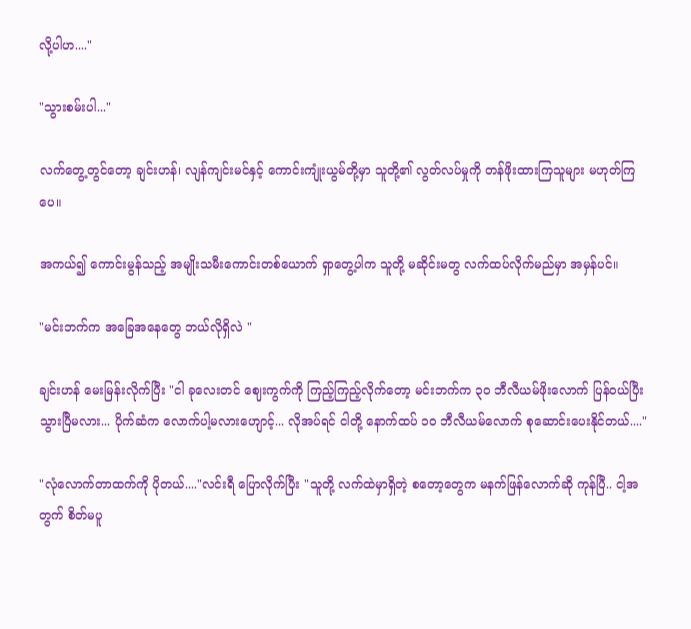လို့ပါဟ...."

"သွားစမ်းပါ..."

လက်တွေ့တွင်တော့ ချင်းဟန်၊ လျန်ကျင်းမင်နှင့် ကောင်းကျုံးယွမ်တို့မှာ သူတို့၏ လွတ်လပ်မှုကို တန်ဖိုးထားကြသူများ မဟုတ်ကြပေ။

အကယ်၍ ကောင်းမွန်သည့် အမျိုးသမီးကောင်းတစ်ယောက် ရှာတွေ့ပါက သူတို့ မဆိုင်းမတွ လက်ထပ်လိုက်မည်မှာ အမှန်ပင်။

"မင်းဘက်က အခြေအနေတွေ ဘယ်လိုရှိလဲ "

ချင်းဟန် မေးမြန်းလိုက်ပြီး "ငါ ခုလေးတင် ဈေးကွက်ကို ကြည့်ကြည့်လိုက်တော့ မင်းဘက်က ၃၀ ဘီလီယမ်ဖိုးလောက် ပြန်၀ယ်ပြီးသွားပြီမလား... ပိုက်ဆံက လောက်ပါ့မလားဟျောင့်... လိုအပ်ရင် ငါတို့ နောက်ထပ် ၁၀ ဘီလီယမ်လောက် စုဆောင်းပေးနိုင်တယ်...."

"လုံလောက်တာထက်ကို ပိုတယ်...."လင်းရီ ပြောလိုက်ပြီး "သူတို့ လက်ထဲမှာရှိတဲ့ စတော့တွေက မနက်ဖြန်လောက်ဆို ကုန်ပြီ.. ငါ့အတွက် စိတ်မပူ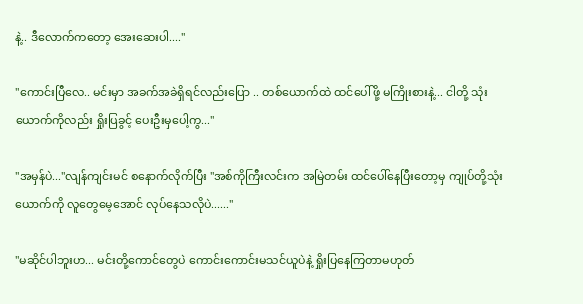နဲ့.. ဒီလောက်ကတော့ အေးဆေးပါ...."

"ကောင်းပြီလေ.. မင်းမှာ အခက်အခဲရှိရင်လည်းပြော .. တစ်ယောက်ထဲ ထင်ပေါ်ဖို့ မကြိုးစားနဲ့... ငါတို့ သုံးယောက်ကိုလည်း ရှိုးပြခွင့် ပေးဦးမှပေါ့ကွ..."

"အမှန်ပဲ..."လျန်ကျင်းမင် စနောက်လိုက်ပြီး "အစ်ကိုကြီးလင်းက အမြဲတမ်း ထင်ပေါ်နေပြီးတော့မှ ကျုပ်တို့သုံးယောက်ကို လူတွေမေ့အောင် လုပ်နေသလိုပဲ......"

"မဆိုင်ပါဘူးဟ... မင်းတို့ကောင်တွေပဲ ကောင်းကောင်းမသင်ယူပဲနဲ့ ရှိုးပြနေကြတာမဟုတ်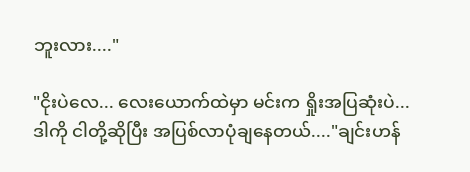ဘူးလား...."

"ငိုးပဲလေ... လေးယောက်ထဲမှာ မင်းက ရှိုးအပြဆုံးပဲ... ဒါကို ငါတို့ဆိုပြီး အပြစ်လာပုံချနေတယ်...."ချင်းဟန်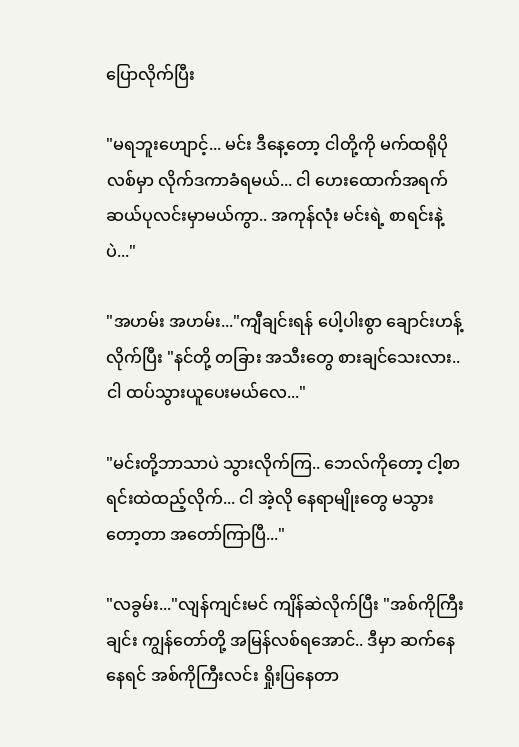ပြောလိုက်ပြီး

"မရဘူးဟျောင့်... မင်း ဒီနေ့တော့ ငါတို့ကို မက်ထရိုပိုလစ်မှာ လိုက်ဒကာခံရမယ်... ငါ ဟေးထောက်အရက် ဆယ်ပုလင်းမှာမယ်ကွာ.. အကုန်လုံး မင်းရဲ့ စာရင်းနဲ့ပဲ..."

"အဟမ်း အဟမ်း..."ကျီချင်းရန် ပေါ့ပါးစွာ ချောင်းဟန့်လိုက်ပြီး "နင်တို့ တခြား အသီးတွေ စားချင်သေးလား.. ငါ ထပ်သွားယူပေးမယ်လေ..."

"မင်းတို့ဘာသာပဲ သွားလိုက်ကြ.. ဘေလ်ကိုတော့ ငါ့စာရင်းထဲထည့်လိုက်... ငါ အဲ့လို နေရာမျိုးတွေ မသွားတော့တာ အတော်ကြာပြီ..."

"လခွမ်း..."လျန်ကျင်းမင် ကျိန်ဆဲလိုက်ပြီး "အစ်ကိုကြီးချင်း ကျွန်တော်တို့ အမြန်လစ်ရအောင်.. ဒီမှာ ဆက်နေနေရင် အစ်ကိုကြီးလင်း ရှိုးပြနေတာ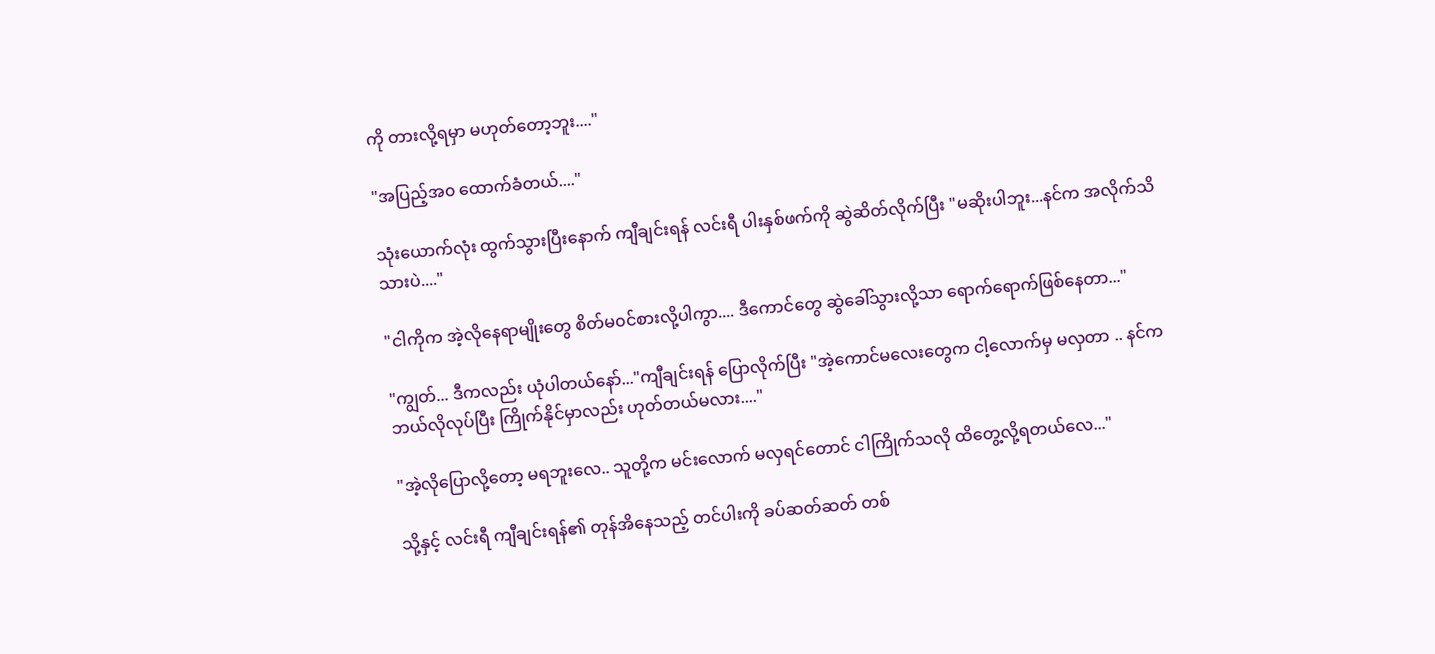ကို တားလို့ရမှာ မဟုတ်တော့ဘူး...."

"အပြည့်အ၀ ထောက်ခံတယ်...."

သုံးယောက်လုံး ထွက်သွားပြီးနောက် ကျီချင်းရန် လင်းရီ ပါးနှစ်ဖက်ကို ဆွဲဆိတ်လိုက်ပြီး "မဆိုးပါဘူး...နင်က အလိုက်သိသားပဲ...."

"ငါကိုက အဲ့လိုနေရာမျိုးတွေ စိတ်မ၀င်စားလို့ပါကွာ.... ဒီကောင်တွေ ဆွဲခေါ်သွားလို့သာ ရောက်ရောက်ဖြစ်နေတာ..."

"ကျွတ်... ဒီကလည်း ယုံပါတယ်နော်..."ကျီချင်းရန် ပြောလိုက်ပြီး "အဲ့ကောင်မလေးတွေက ငါ့လောက်မှ မလှတာ .. နင်က ဘယ်လိုလုပ်ပြီး ကြိုက်နိုင်မှာလည်း ဟုတ်တယ်မလား...."

"အဲ့လိုပြောလို့တော့ မရဘူးလေ.. သူတို့က မင်းလောက် မလှရင်တောင် ငါကြိုက်သလို ထိတွေ့လို့ရတယ်လေ..."

သို့နှင့် လင်းရီ ကျီချင်းရန်၏ တုန်အိနေသည့် တင်ပါးကို ခပ်ဆတ်ဆတ် တစ်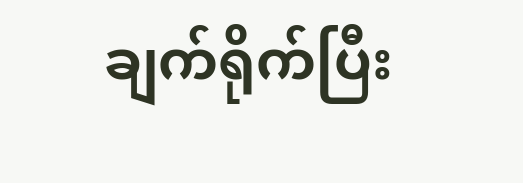ချက်ရိုက်ပြီး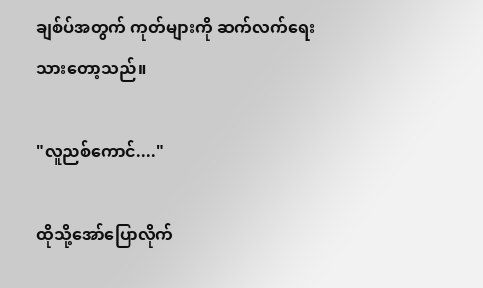ချစ်ပ်အတွက် ကုတ်များကို ဆက်လက်ရေးသားတော့သည်။

"လူညစ်ကောင်...."

ထို‌သို့အော်ပြောလိုက်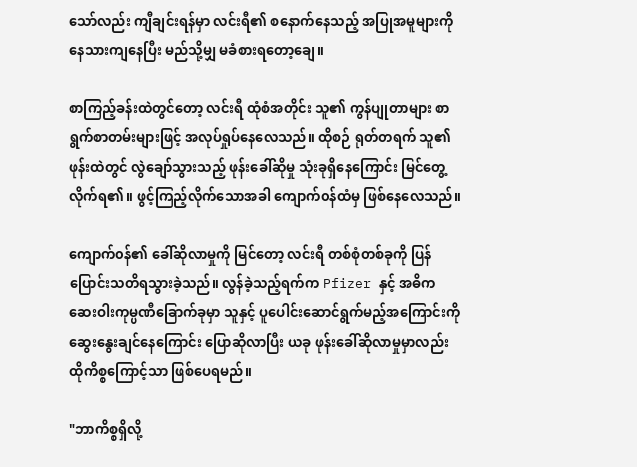သော်လည်း ကျီချင်းရန်မှာ လင်းရီ၏ စနောက်နေသည့် အပြုအမူများကို နေသားကျနေပြီး မည်သို့မျှ မခံစားရတော့‌ချေ။

စာကြည့်ခန်းထဲတွင်တော့ လင်းရီ ထုံစံအတိုင်း သူ၏ ကွန်ပျုတာများ စာရွက်စာတမ်းများဖြင့် အလုပ်ရှုပ်နေလေသည်။ ထိုစဉ် ရုတ်တရက် သူ၏ ဖုန်းထဲတွင် လွဲချော်သွားသည့် ဖုန်းခေါ်ဆိုမှု သုံးခုရှိနေကြောင်း မြင်တွေ့လိုက်ရ၏။ ဖွင့်ကြည့်လိုက်သောအခါ ကျောက်၀န်ထံမှ ဖြစ်နေလေသည်။

ကျောက်၀န်၏ ခေါ်ဆိုလာမှုကို မြင်တော့ လင်းရီ တစ်စုံတစ်ခုကို ပြန်ပြောင်းသတိရသွားခဲ့သည်။ လွန်ခဲ့သည့်ရက်က Pfizer နှင့် အဓိက ဆေးဝါးကုမ္ပဏီခြောက်ခုမှာ သူနှင့် ပူပေါင်းဆောင်ရွက်မည့်အကြောင်းကို ဆွေးနွေးချင်နေကြောင်း ပြောဆိုလာပြီး ယခု ဖုန်းခေါ်ဆိုလာမှုမှာလည်း ထိုကိစ္စကြောင့်သာ ဖြစ်ပေရမည်။

"ဘာကိစ္စရှိလို့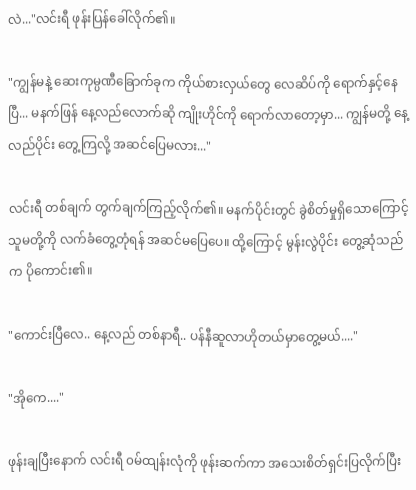လဲ..."လင်းရီ ဖုန်းပြန်ခေါ်လိုက်၏။

"ကျွန်မနဲ့ ဆေးကုမ္ပဏီခြောက်ခုက ကိုယ်စားလှယ်တွေ လေဆိပ်ကို ရောက်နှင့်နေပြီ... မနက်ဖြန် နေ့လည်လောက်ဆို ကျိုးဟိုင်ကို ရောက်လာတော့မှာ... ကျွန်မတို့ နေ့လည်ပိုင်း တွေ့ကြလို့ အဆင်ပြေမလား..."

လင်းရီ တစ်ချက် တွက်ချက်ကြည့်လိုက်၏။ မနက်ပိုင်းတွင် ခွဲစိတ်မှုရှိသောကြောင့် သူမတို့ကို လက်ခံတွေ့တုံရန် အဆင်မပြေပေ။ ထို့ကြောင့် မွန်းလွဲပိုင်း တွေ့ဆုံသည်က ပိုကောင်း၏။

"ကောင်းပြီလေ.. နေ့လည် တစ်နာရီ.. ပန်နီဆူလာဟိုတယ်မှာတွေ့မယ်...."

"အိုကေ...."

ဖုန်းချပြီးနောက် လင်းရီ ၀မ်ထျန်းလုံကို ဖုန်းဆက်ကာ အသေးစိတ်ရှင်းပြလိုက်ပြီး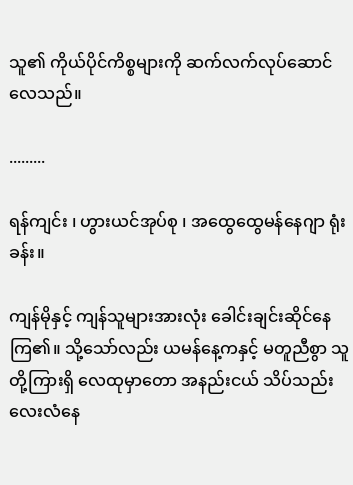သူ၏ ကိုယ်ပိုင်ကိစ္စများကို ဆက်လက်လုပ်ဆောင်လေသည်။

.........

ရန်ကျင်း ၊ ဟွားယင်အုပ်စု ၊ အထွေထွေမန်နေဂျာ ရုံးခန်း။

ကျန်မိုနှင့် ကျန်သူများအားလုံး ခေါင်းချင်းဆိုင်နေကြ၏။ သို့သော်လည်း ယမန်နေ့ကနှင့် မတူညီစွာ သူတို့ကြားရှိ လေထုမှာတော အနည်းငယ် သိပ်သည်းလေးလံနေ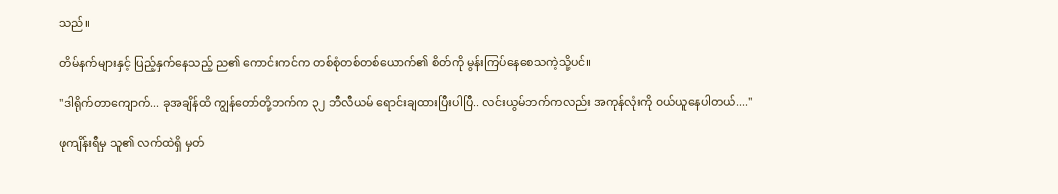သည်။

တိမ်နက်များနှင့် ပြည့်နှက်နေသည့် ည၏ ကောင်းကင်က တစ်စုံတစ်တစ်ယောက်၏ စိတ်ကို မွန်းကြပ်နေစေသကဲ့သို့ပင်။

"ဒါရိုက်တာကျောက်... ခုအချိန်ထိ ကျွန်တော်တို့ဘက်က ၃၂ ဘီလီယမ် ရောင်းချထားပြီးပါပြီ.. လင်းယွမ်ဘက်ကလည်း အကုန်လုံးကို ၀ယ်ယူနေပါတယ်...."

ဖုကျိန်းရီမှ သူ၏ လက်ထဲရှိ မှတ်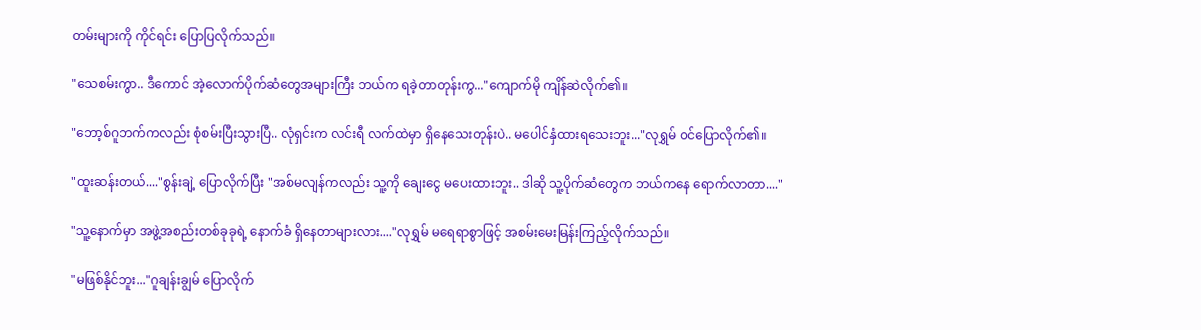တမ်းများကို ကိုင်ရင်း ပြောပြလိုက်သည်။

"သေစမ်းကွာ.. ဒီကောင် အဲ့လောက်ပိုက်ဆံတွေအများကြီး ဘယ်က ရခဲ့တာတုန်းကွ..."ကျောက်မို ကျိန်ဆဲလိုက်၏။

"ဘော့စ်ဂူဘက်ကလည်း စုံစမ်းပြီးသွားပြီ.. လုံရှင်းက လင်းရီ လက်ထဲမှာ ရှိနေသေးတုန်းပဲ.. မပေါင်နှံထားရသေးဘူး..."လုရွှမ် ၀င်ပြောလိုက်၏။

"ထူးဆန်းတယ်...."စွန်းချဲ့ ပြောလိုက်ပြီး "အစ်မလျန်ကလည်း သူ့ကို ချေးငွေ မပေးထားဘူး.. ဒါဆို သူ့ပိုက်ဆံတွေက ဘယ်ကနေ ရောက်လာတာ...."

"သူ့နောက်မှာ အဖွဲ့အစည်းတစ်ခုခုရဲ့ နောက်ခံ ရှိနေတာများလား...."လုရွှမ် မရေရာစွာဖြင့် အစမ်းမေးမြန်းကြည့်လိုက်သည်။

"မဖြစ်နိုင်ဘူး..."ဂူချန်းချွမ် ပြောလိုက်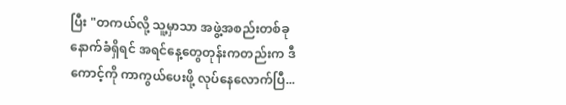ပြီး "တကယ်လို့ သူ့မှာသာ အဖွဲ့အစည်းတစ်ခု နောက်ခံရှိရင် အရင်နေ့တွေတုန်းကတည်းက ဒီကောင့်ကို ကာကွယ်ပေးဖို့ လုပ်နေလောက်ပြီ...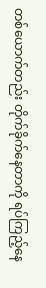တစ်ယောက်တည်း တိုက်ခိုက်နေတာကို ရပ်ကြည့်နေ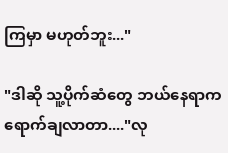ကြမှာ မဟုတ်ဘူး..."

"ဒါဆို သူ့ပိုက်ဆံတွေ ဘယ်နေရာက ရောက်ချလာတာ...."လု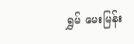ရွှမ် မေးမြန်း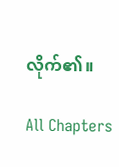လိုက်၏။

All Chapters